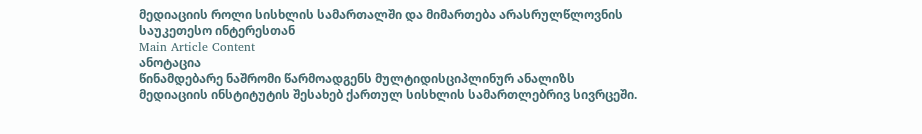მედიაციის როლი სისხლის სამართალში და მიმართება არასრულწლოვნის საუკეთესო ინტერესთან
Main Article Content
ანოტაცია
წინამდებარე ნაშრომი წარმოადგენს მულტიდისციპლინურ ანალიზს მედიაციის ინსტიტუტის შესახებ ქართულ სისხლის სამართლებრივ სივრცეში.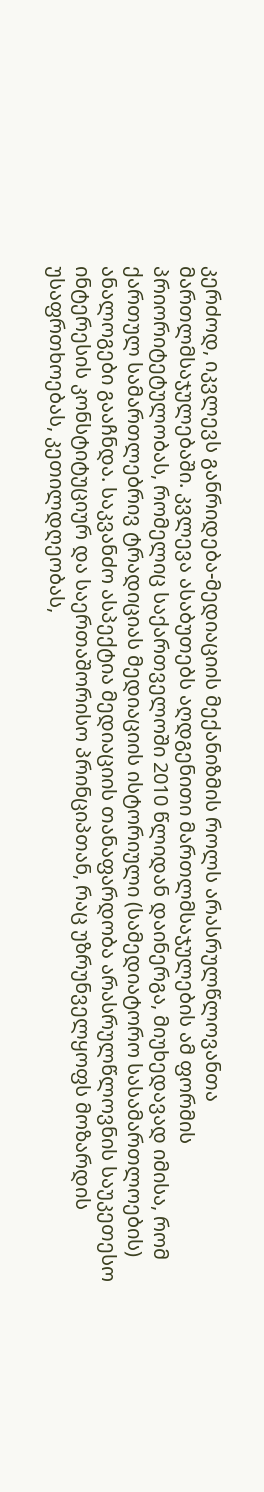კერძოდ, იკვლევს განრიდება-მედიაციის მექანიზმის როლს არასრულწლოვანთა მართლმსაჯულებაში. კვლევა ასაბუთებს აღდგენითი მართლმსაჯულების ამ ფორმის პრიორიტეტულობას, რომელიც საქართველოში 2010 წლიდან დაინერგა, მიუხედავად იმისა, რომ ქართულ სამართლებრივ ტრადიციას მედიაციის ისტორიული (სამედიატორო სასამართლოების) ანალოგები გააჩნდა. საკვანძო ასპექტია მედიაციის თანაფარდობა არასრულწლოვნის საუკეთესო ინტერესის კონსტიტუციურ და საერთაშორისო პრინციპთან, რაც უზრუნველყოფს მოზარდის უსაფრთხოებას, კეთილდღეობას,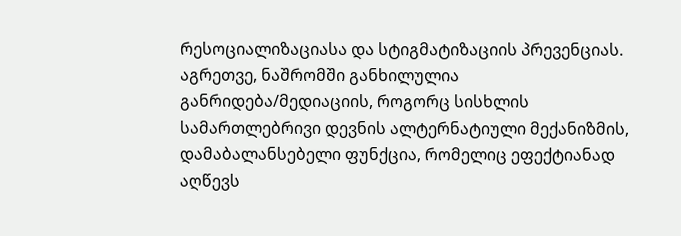რესოციალიზაციასა და სტიგმატიზაციის პრევენციას.
აგრეთვე, ნაშრომში განხილულია განრიდება/მედიაციის, როგორც სისხლის სამართლებრივი დევნის ალტერნატიული მექანიზმის, დამაბალანსებელი ფუნქცია, რომელიც ეფექტიანად აღწევს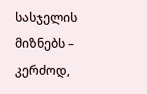სასჯელის მიზნებს – კერძოდ,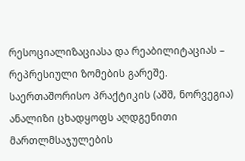რესოციალიზაციასა და რეაბილიტაციას – რეპრესიული ზომების გარეშე. საერთაშორისო პრაქტიკის (აშშ, ნორვეგია) ანალიზი ცხადყოფს აღდგენითი მართლმსაჯულების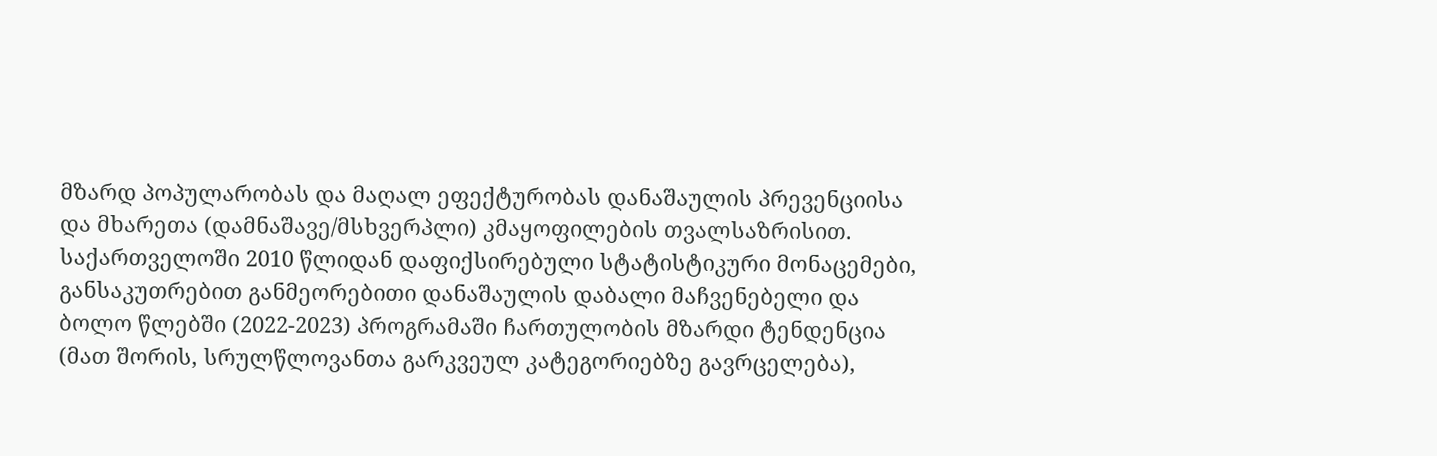მზარდ პოპულარობას და მაღალ ეფექტურობას დანაშაულის პრევენციისა და მხარეთა (დამნაშავე/მსხვერპლი) კმაყოფილების თვალსაზრისით. საქართველოში 2010 წლიდან დაფიქსირებული სტატისტიკური მონაცემები, განსაკუთრებით განმეორებითი დანაშაულის დაბალი მაჩვენებელი და ბოლო წლებში (2022-2023) პროგრამაში ჩართულობის მზარდი ტენდენცია (მათ შორის, სრულწლოვანთა გარკვეულ კატეგორიებზე გავრცელება),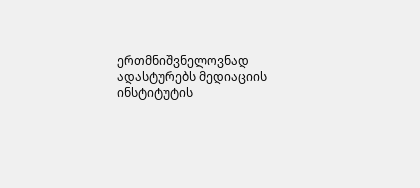ერთმნიშვნელოვნად ადასტურებს მედიაციის ინსტიტუტის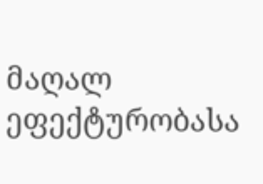მაღალ ეფექტურობასა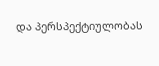და პერსპექტიულობას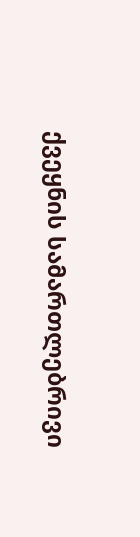ქვეყნის სამართლებრივი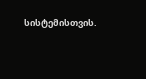სისტემისთვის.